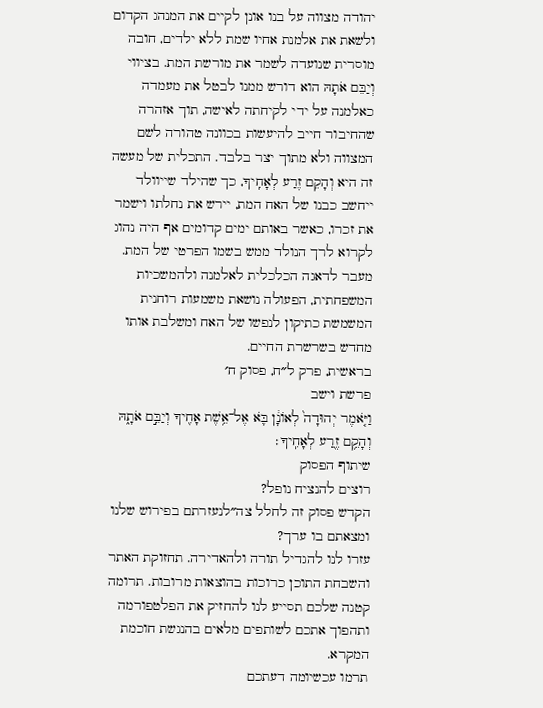יהודה מצווה על בנו אונן לקיים את המנהג הקדום ולשאת את אלמנת אחיו שמת ללא ילדים, חובה מוסרית שנועדה לשמר את מורשת המת. בציווי וְיַבֵּם אֹתָהּ הוא דורש ממנו לבטל את מעמדה כאלמנה על ידי לקיחתה לאישה, תוך אזהרה שהחיבור חייב להיעשות בכוונה טהורה לשם המצווה ולא מתוך יצר בלבד. התכלית של מעשה זה היא וְהָקֵם זֶרַע לְאָחִֽיךָ, כך שהילד שייוולד ייחשב כבנו של האח המת, יירש את נחלתו וישמר את זכרו, כאשר באותם ימים קדומים אף היה נהוג לקרוא לרך הנולד ממש בשמו הפרטי של המת. מעבר לדאגה הכלכלית לאלמנה ולהמשכיות המשפחתית, הפעולה נושאת משמעות רוחנית המשמשת כתיקון לנפשו של האח ומשלבת אותו מחדש בשרשרת החיים.
בראשית, פרק ל״ח, פסוק ח׳
פרשת וישב
וַיֹּ֤אמֶר יְהוּדָה֙ לְאוֹנָ֔ן בֹּ֛א אֶל־אֵ֥שֶׁת אָחִ֖יךָ וְיַבֵּ֣ם אֹתָ֑הּ וְהָקֵ֥ם זֶ֖רַע לְאָחִֽיךָ׃
שיתוף הפסוק
רוצים להנציח נופל?
הקדש פסוק זה לחלל צה״לנעזרתם בפירוש שלנו ומצאתם בו ערך?
עזרו לנו להגדיל תורה ולהאדירה. תחזוקת האתר והשבחת התוכן כרוכות בהוצאות מרובות. תרומה קטנה שלכם תסייע לנו להחזיק את הפלטפורמה ותהפוך אתכם לשותפים מלאים בהנגשת חוכמת המקרא.
תרמו עכשיומה דעתכם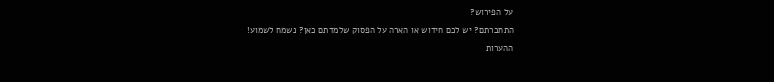על הפירוש?
התחברתם? יש לכם חידוש או הארה על הפסוק שלמדתם כאן? נשמח לשמוע!
ההערות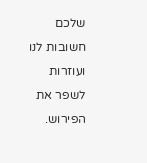שלכם חשובות לנו ועוזרות לשפר את הפירוש.